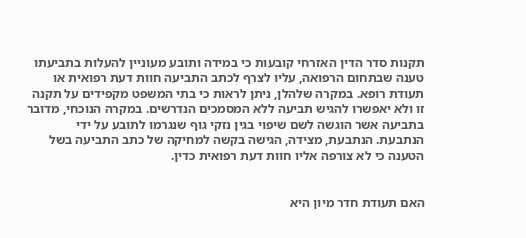תקנות סדר הדין האזרחי קובעות כי במידה ותובע מעוניין להעלות בתביעתו טענה שבתחום הרפואה, עליו לצרף לכתב התביעה חוות דעת רפואית או תעודת רופא. במקרה שלהלן, ניתן לראות כי בתי המשפט מקפידים על תקנה זו ולא יאפשרו להגיש תביעה ללא המסמכים הנדרשים. במקרה הנוכחי, מדובר בתביעה אשר הוגשה לשם שיפוי בגין נזקי גוף שנגרמו לתובע על ידי הנתבעת. הנתבעת, מצידה, הגישה בקשה למחיקה של כתב התביעה בשל הטענה כי לא צורפה אליו חוות דעת רפואית כדין.


האם תעודת חדר מיון היא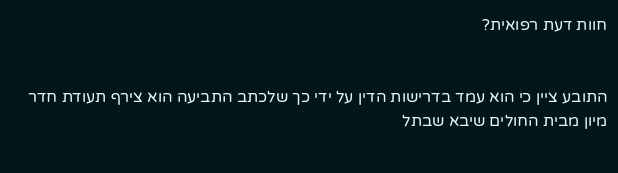חוות דעת רפואית?


התובע ציין כי הוא עמד בדרישות הדין על ידי כך שלכתב התביעה הוא צירף תעודת חדר מיון מבית החולים שיבא שבתל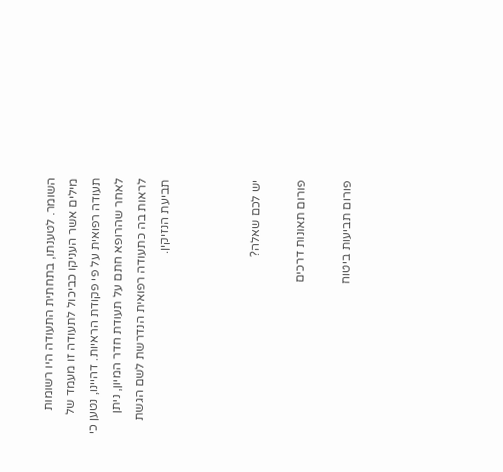השומר. לטענתו, בתחתית התעודה היו רשומות מילים אשר העניקו כביכול לתעודה זו מעמד של תעודה רפואית על פי פקודת הראיות. דהיינו, נטען כי לאחר שהרופא חתם על תעודת חדר המיון, ניתן לראות בה כתעודה רפואית הנדרשת לשם הגשת תביעת הנזיקין.



יש לכם שאלה?

פורום תאונות דרכים

פורום תביעות ביטוח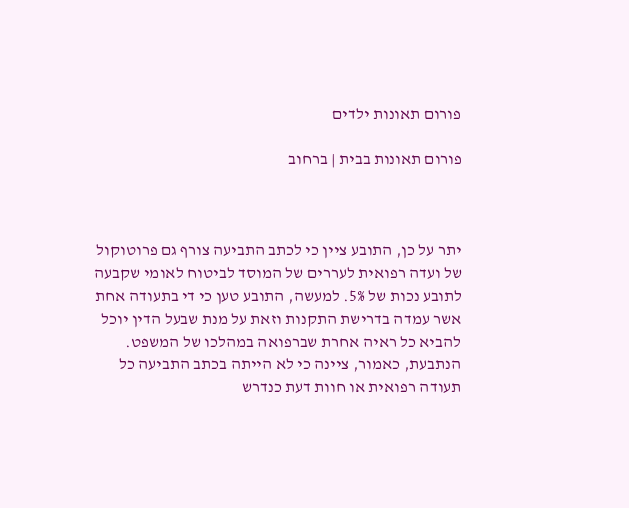פורום תאונות ילדים

פורום תאונות בבית | ברחוב



יתר על כן, התובע ציין כי לכתב התביעה צורף גם פרוטוקול של ועדה רפואית לעררים של המוסד לביטוח לאומי שקבעה לתובע נכות של 5%. למעשה, התובע טען כי די בתעודה אחת אשר עמדה בדרישת התקנות וזאת על מנת שבעל הדין יוכל להביא כל ראיה אחרת שברפואה במהלכו של המשפט. הנתבעת, כאמור, ציינה כי לא הייתה בכתב התביעה כל תעודה רפואית או חוות דעת כנדרש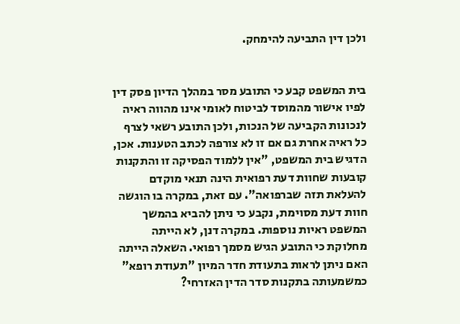ולכן דין התביעה להימחק.


בית המשפט קבע כי התובע מסר במהלך הדיון פסק דין לפיו אישור מהמוסד לביטוח לאומי אינו מהווה ראיה לנכונות הקביעה של הנכות, ולכן התובע רשאי לצרף כל ראיה אחרת גם אם זו לא צורפה לכתב הטענות. אכן, הדגיש בית המשפט, "אין ללמוד הפסיקה זו והתקנות קובעות שחוות דעת רפואית הינה תנאי מוקדם להעלאת תזה שברפואה". עם זאת, במקרה בו הוגשה חוות דעת מסוימת, נקבע כי ניתן להביא בהמשך המשפט ראיות נוספות. במקרה דנן, לא הייתה מחלוקת כי התובע הגיש מסמך רפואי. השאלה הייתה האם ניתן לראות בתעודת חדר המיון "תעודת רופא" כמשמעותה בתקנות סדר הדין האזרחי?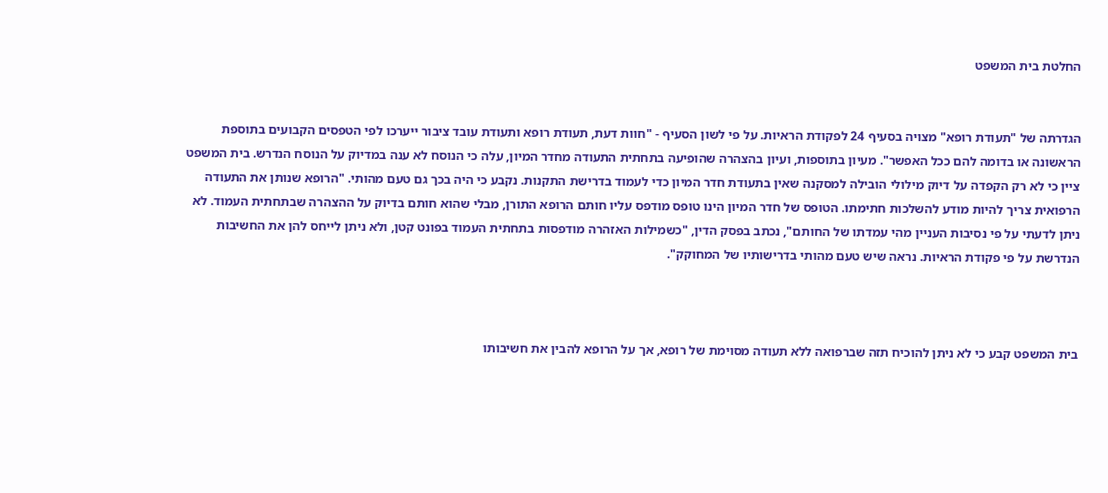החלטת בית המשפט


הגדרתה של "תעודת רופא" מצויה בסעיף 24 לפקודת הראיות. על פי לשון הסעיף - "חוות דעת, תעודת רופא ותעודת עובד ציבור ייערכו לפי הטפסים הקבועים בתוספת הראשונה או בדומה להם ככל האפשר". מעיון בתוספות, ועיון בהצהרה שהופיעה בתחתית התעודה מחדר המיון, עלה כי הנוסח לא ענה במדיוק על הנוסח הנדרש. בית המשפט ציין כי לא רק הקפדה על דיוק מילולי הובילה למסקנה שאין בתעודת חדר המיון כדי לעמוד בדרישת התקנות. נקבע כי היה בכך גם טעם מהותי. "הרופא שנותן את התעודה הרפואית צריך להיות מודע להשלכות חתימתו. הטופס של חדר המיון הינו טופס מודפס עליו חותם הרופא התורן, מבלי שהוא חותם בדיוק על ההצהרה שבתחתית העמוד. לא ניתן לדעתי על פי נסיבות העניין מהי עמדתו של החותם", נכתב בפסק הדין, "כשמילות האזהרה מודפסות בתחתית העמוד בפונט קטן, ולא ניתן לייחס להן את החשיבות הנדרשת על פי פקודת הראיות. נראה שיש טעם מהותי בדרישותיו של המחוקק".



בית המשפט קבע כי לא ניתן להוכיח תזה שברפואה ללא תעודה מסוימת של רופא, אך על הרופא להבין את חשיבותו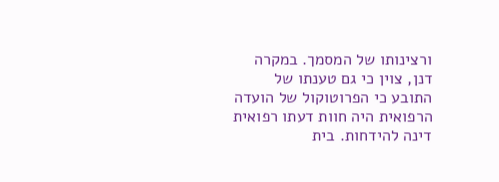ורצינותו של המסמך. במקרה דנן, צוין כי גם טענתו של התובע כי הפרוטוקול של הועדה הרפואית היה חוות דעתו רפואית דינה להידחות. בית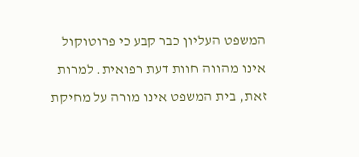המשפט העליון כבר קבע כי פרוטוקול אינו מהווה חוות דעת רפואית. למרות זאת, בית המשפט אינו מורה על מחיקת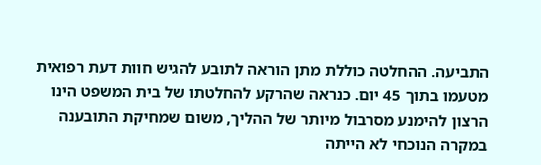התביעה. ההחלטה כוללת מתן הוראה לתובע להגיש חוות דעת רפואית מטעמו בתוך 45 יום. כנראה שהרקע להחלטתו של בית המשפט הינו הרצון להימנע מסרבול מיותר של ההליך, משום שמחיקת התובענה במקרה הנוכחי לא הייתה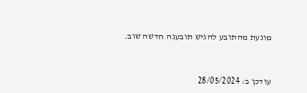מונעת מהתובע להגיש תובענה חדשה שוב.



עודכן ב: 28/05/2024